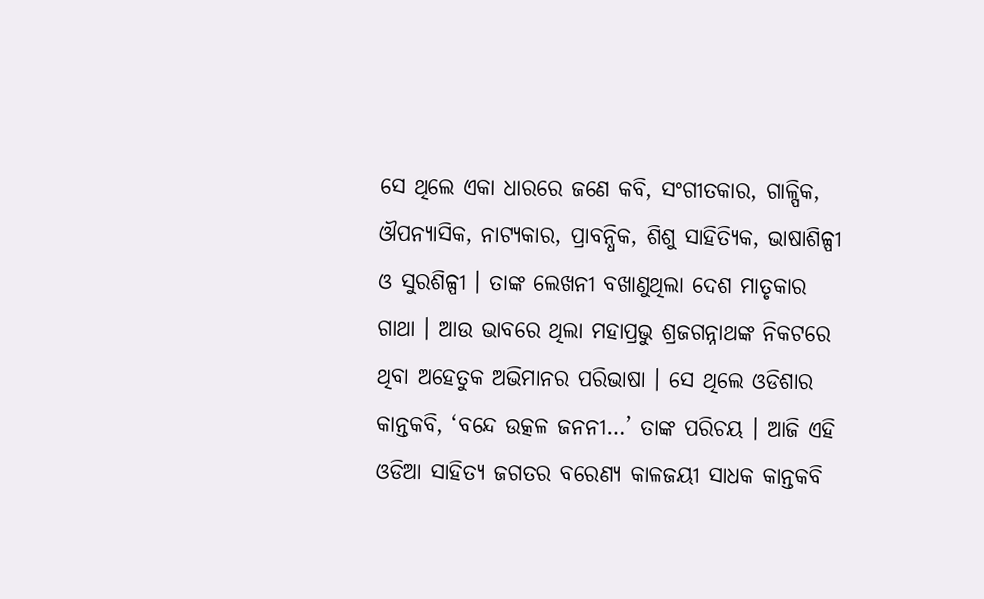ସେ ଥିଲେ ଏକା ଧାରରେ ଜଣେ କବି, ସଂଗୀତକାର, ଗାଳ୍ପିକ, ଔପନ୍ୟାସିକ, ନାଟ୍ୟକାର, ପ୍ରାବନ୍ଧିକ, ଶିଶୁ ସାହିତ୍ୟିକ, ଭାଷାଶିଳ୍ପୀ ଓ ସୁରଶିଳ୍ପୀ । ତାଙ୍କ ଲେଖନୀ ବଖାଣୁଥିଲା ଦେଶ ମାତୃକାର ଗାଥା । ଆଉ ଭାବରେ ଥିଲା ମହାପ୍ରଭୁ ଶ୍ରଜଗନ୍ନାଥଙ୍କ ନିକଟରେ ଥିବା ଅହେତୁକ ଅଭିମାନର ପରିଭାଷା । ସେ ଥିଲେ ଓଡିଶାର କାନ୍ତକବି, ‘ବନ୍ଦେ ଉତ୍କଳ ଜନନୀ…’ ତାଙ୍କ ପରିଚୟ । ଆଜି ଏହି ଓଡିଆ ସାହିତ୍ୟ ଜଗତର ବରେଣ୍ୟ କାଳଜୟୀ ସାଧକ କାନ୍ତକବି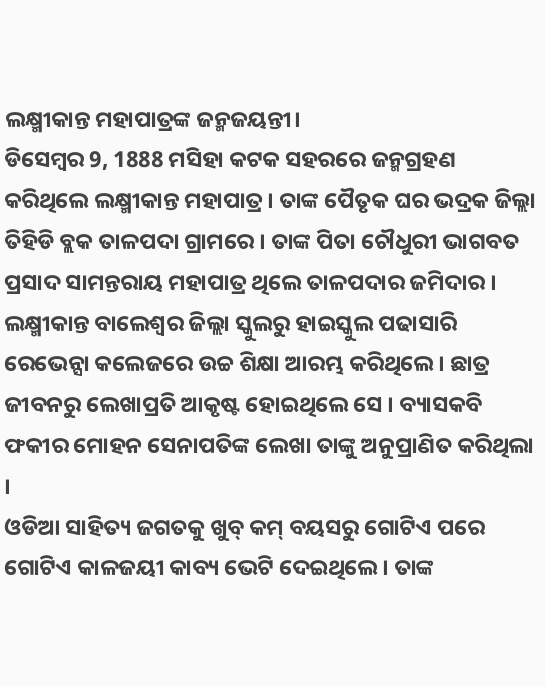ଲକ୍ଷ୍ମୀକାନ୍ତ ମହାପାତ୍ରଙ୍କ ଜନ୍ମଜୟନ୍ତୀ।
ଡିସେମ୍ବର 9, 1888 ମସିହା କଟକ ସହରରେ ଜନ୍ମଗ୍ରହଣ କରିଥିଲେ ଲକ୍ଷ୍ମୀକାନ୍ତ ମହାପାତ୍ର । ତାଙ୍କ ପୈତୃକ ଘର ଭଦ୍ରକ ଜିଲ୍ଲା ତିହିଡି ବ୍ଲକ ତାଳପଦା ଗ୍ରାମରେ । ତାଙ୍କ ପିତା ଚୌଧୁରୀ ଭାଗବତ ପ୍ରସାଦ ସାମନ୍ତରାୟ ମହାପାତ୍ର ଥିଲେ ତାଳପଦାର ଜମିଦାର । ଲକ୍ଷ୍ମୀକାନ୍ତ ବାଲେଶ୍ବର ଜିଲ୍ଲା ସ୍କୁଲରୁ ହାଇସ୍କୁଲ ପଢାସାରି ରେଭେନ୍ସା କଲେଜରେ ଉଚ୍ଚ ଶିକ୍ଷା ଆରମ୍ଭ କରିଥିଲେ । ଛାତ୍ର ଜୀବନରୁ ଲେଖାପ୍ରତି ଆକୃଷ୍ଟ ହୋଇଥିଲେ ସେ । ବ୍ୟାସକବି ଫକୀର ମୋହନ ସେନାପତିଙ୍କ ଲେଖା ତାଙ୍କୁ ଅନୁପ୍ରାଣିତ କରିଥିଲା ।
ଓଡିଆ ସାହିତ୍ୟ ଜଗତକୁ ଖୁବ୍ କମ୍ ବୟସରୁ ଗୋଟିଏ ପରେ ଗୋଟିଏ କାଳଜୟୀ କାବ୍ୟ ଭେଟି ଦେଇଥିଲେ । ତାଙ୍କ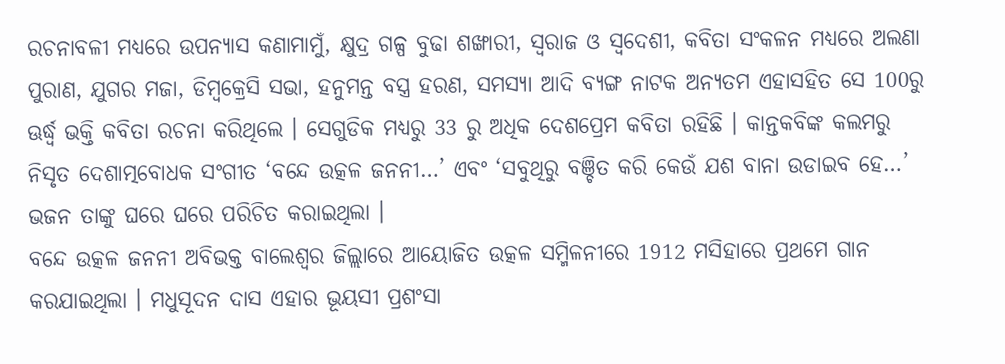ରଚନାବଳୀ ମଧ୍ୟରେ ଉପନ୍ୟାସ କଣାମାମୁଁ, କ୍ଷୁଦ୍ର ଗଳ୍ପ ବୁଢା ଶଙ୍ଖାରୀ, ସ୍ବରାଜ ଓ ସ୍ବଦେଶୀ, କବିତା ସଂକଳନ ମଧ୍ୟରେ ଅଲଣା ପୁରାଣ, ଯୁଗର ମଜା, ଡିମ୍ବକ୍ରେସି ସଭା, ହନୁମନ୍ତ ବସ୍ତ୍ର ହରଣ, ସମସ୍ୟା ଆଦି ବ୍ୟଙ୍ଗ ନାଟକ ଅନ୍ୟତମ ଏହାସହିତ ସେ 100ରୁ ଊର୍ଦ୍ଧ୍ବ ଭକ୍ତି କବିତା ରଚନା କରିଥିଲେ । ସେଗୁଡିକ ମଧ୍ୟରୁ 33 ରୁ ଅଧିକ ଦେଶପ୍ରେମ କବିତା ରହିଛି । କାନ୍ତକବିଙ୍କ କଲମରୁ ନିସୃତ ଦେଶାତ୍ମବୋଧକ ସଂଗୀତ ‘ବନ୍ଦେ ଉତ୍କଳ ଜନନୀ…’ ଏବଂ ‘ସବୁଥିରୁ ବଞ୍ଚିତ କରି କେଉଁ ଯଶ ବାନା ଉଡାଇବ ହେ…’ ଭଜନ ତାଙ୍କୁ ଘରେ ଘରେ ପରିଚିତ କରାଇଥିଲା ।
ବନ୍ଦେ ଉତ୍କଳ ଜନନୀ ଅବିଭକ୍ତ ବାଲେଶ୍ଵର ଜିଲ୍ଲାରେ ଆୟୋଜିତ ଉତ୍କଳ ସମ୍ମିଳନୀରେ 1912 ମସିହାରେ ପ୍ରଥମେ ଗାନ କରଯାଇଥିଲା । ମଧୁସୂଦନ ଦାସ ଏହାର ଭୂୟସୀ ପ୍ରଶଂସା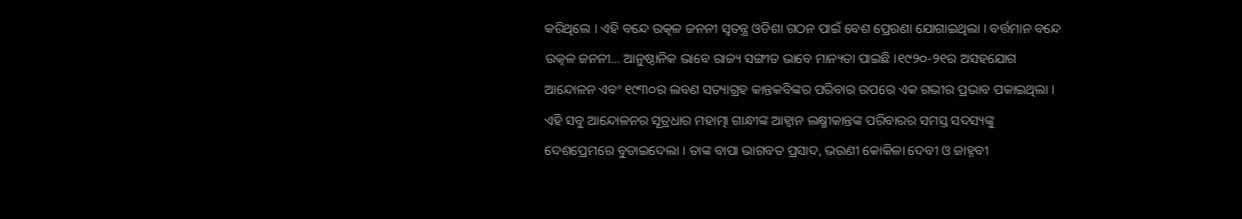କରିଥିଲେ । ଏହି ବନ୍ଦେ ଉତ୍କଳ ଜନନୀ ସ୍ଵତନ୍ତ୍ର ଓଡିଶା ଗଠନ ପାଇଁ ବେଶ ପ୍ରେରଣା ଯୋଗାଇଥିଲା । ବର୍ତ୍ତମାନ ବନ୍ଦେ ଉତ୍କଳ ଜନନୀ… ଆନୁଷ୍ଠାନିକ ଭାବେ ରାଜ୍ୟ ସଙ୍ଗୀତ ଭାବେ ମାନ୍ୟତା ପାଇଛି ।୧୯୨୦-୨୧ର ଅସହଯୋଗ ଆନ୍ଦୋଳନ ଏବଂ ୧୯୩୦ର ଲବଣ ସତ୍ୟାଗ୍ରହ କାନ୍ତକବିଙ୍କର ପରିବାର ଉପରେ ଏକ ଗଭୀର ପ୍ରଭାବ ପକାଇଥିଲା । ଏହି ସବୁ ଆନ୍ଦୋଳନର ସୂତ୍ରଧାର ମହାତ୍ମା ଗାନ୍ଧୀଙ୍କ ଆହ୍ୱାନ ଲକ୍ଷ୍ମୀକାନ୍ତଙ୍କ ପରିବାରର ସମସ୍ତ ସଦସ୍ୟଙ୍କୁ ଦେଶପ୍ରେମରେ ବୁଡାଇଦେଲା । ତାଙ୍କ ବାପା ଭାଗବତ ପ୍ରସାଦ, ଭଉଣୀ କୋକିଳା ଦେବୀ ଓ ଜାହ୍ନବୀ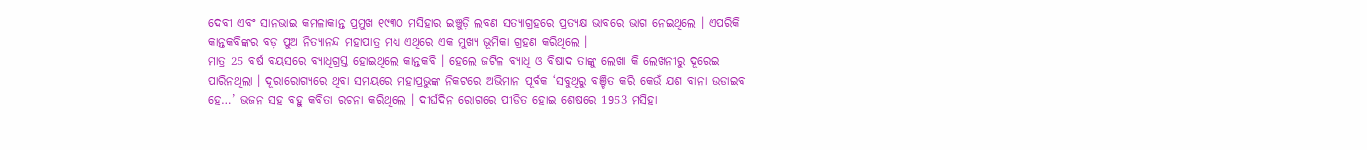ଦେବୀ ଏବଂ ସାନଭାଇ କମଳାକାନ୍ତ ପ୍ରମୁଖ ୧୯୩୦ ମସିହାର ଇଞ୍ଚୁଡ଼ି ଲବଣ ସତ୍ୟାଗ୍ରହରେ ପ୍ରତ୍ୟକ୍ଷ ଭାବରେ ଭାଗ ନେଇଥିଲେ । ଏପରିକି କାନ୍ତକବିଙ୍କର ବଡ଼ ପୁଅ ନିତ୍ୟାନନ୍ଦ ମହାପାତ୍ର ମଧ୍ୟ ଏଥିରେ ଏକ ମୁଖ୍ୟ ଭୂମିକା ଗ୍ରହଣ କରିଥିଲେ ।
ମାତ୍ର 25 ବର୍ଷ ବୟସରେ ବ୍ୟାଧିଗ୍ରସ୍ତ ହୋଇଥିଲେ କାନ୍ତକବି । ହେଲେ ଜଟିଳ ବ୍ୟାଧି ଓ ବିଷାଦ ତାଙ୍କୁ ଲେଖା କି ଲେଖନୀରୁ ଦୂରେଇ ପାରିନଥିଲା । ଦୂରାରୋଗ୍ୟରେ ଥିବା ସମୟରେ ମହାପ୍ରଭୁଙ୍କ ନିକଟରେ ଅଭିମାନ ପୂର୍ବକ ‘ସବୁଥିରୁ ବଞ୍ଚିତ କରି କେଉଁ ଯଶ ବାନା ଉଡାଇବ ହେ…’ ଭଜନ ସହ ବହୁ କବିତା ରଚନା କରିଥିଲେ । ଦୀର୍ଘଦିନ ରୋଗରେ ପୀଡିତ ହୋଇ ଶେଷରେ 1953 ମସିହା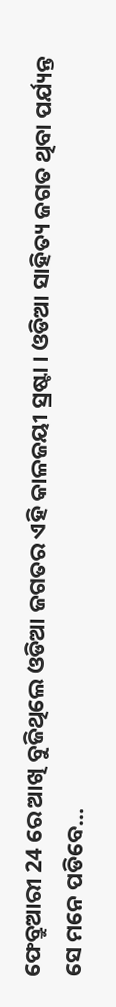ଫେବ୍ରୁଆରୀ 24 ରେ ଆଖି ବୁଜିଥିଲେ ଓଡିଆ ଜଗତର ଏହି କାଳଜୟୀ ସ୍ରଷ୍ଟା । ଓଡିଆ ସାହିତ୍ୟ ଜଗତ ଥିବା ପର୍ଯ୍ୟନ୍ତ ସେ ମନେ ପଡିବେ…